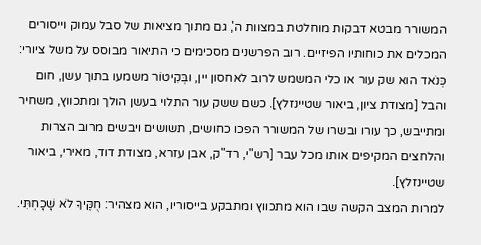המשורר מבטא דבקות מוחלטת במצוות ה', גם מתוך מציאות של סבל עמוק וייסורים המכלים את כוחותיו הפיזיים. רוב הפרשנים מסכימים כי התיאור מבוסס על משל ציורי: כְּנֹאד הוא שק עור או כלי המשמש לרוב לאחסון יין, ובְּקִיטוֹר משמעו בתוך עשן, חום והבל [מצודת ציון, ביאור שטיינזלץ]. כשם ששק עור התלוי בעשן הולך ומתכווץ, משחיר ומתייבש, כך עורו ובשרו של המשורר הפכו כחושים, תשושים ויבשים מרוב הצרות והלחצים המקיפים אותו מכל עבר [רש"י, רד"ק, אבן עזרא, מצודת דוד, מאירי, ביאור שטיינזלץ].
למרות המצב הקשה שבו הוא מתכווץ ומתבקע בייסוריו, הוא מצהיר: חֻקֶּיךָ לֹא שָׁכָחְתִּי.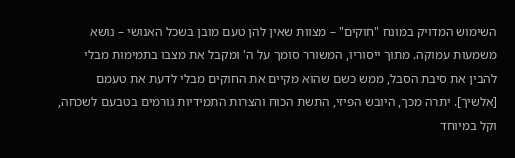השימוש המדויק במונח "חוקים" – מצוות שאין להן טעם מובן בשכל האנושי – נושא משמעות עמוקה. מתוך ייסוריו, המשורר סומך על ה' ומקבל את מצבו בתמימות מבלי להבין את סיבת הסבל, ממש כשם שהוא מקיים את החוקים מבלי לדעת את טעמם [אלשיך]. יתרה מכך, היובש הפיזי, התשת הכוח והצרות התמידיות גורמים בטבעם לשכחה, וקל במיוחד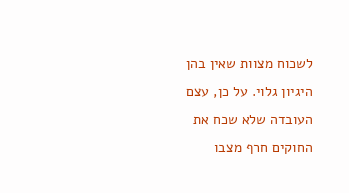לשכוח מצוות שאין בהן היגיון גלוי. על כן, עצם העובדה שלא שכח את החוקים חרף מצבו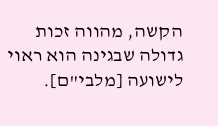הקשה, מהווה זכות גדולה שבגינה הוא ראוי לישועה [מלבי"ם].